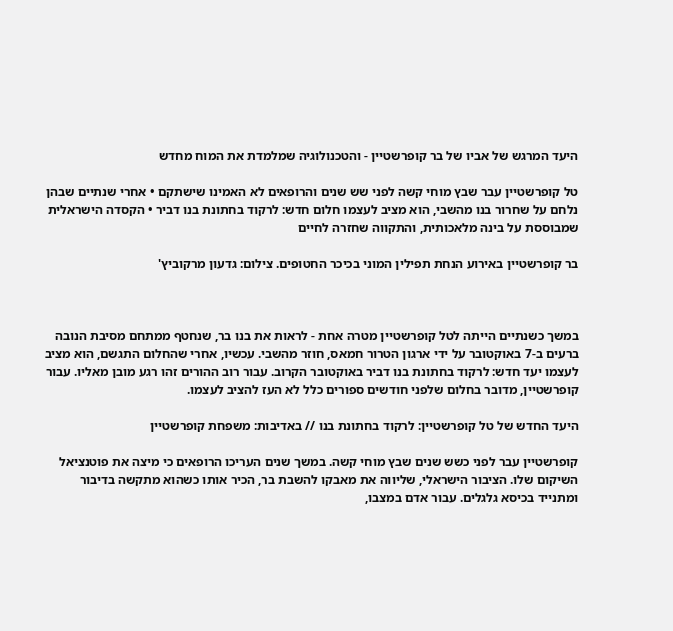היעד המרגש של אביו של בר קופרשטיין - והטכנולוגיה שמלמדת את המוח מחדש

טל קופרשטיין עבר שבץ מוחי קשה לפני שש שנים והרופאים לא האמינו שישתקם • אחרי שנתיים שבהן נלחם על שחרור בנו מהשבי, הוא מציב לעצמו חלום חדש: לרקוד בחתונת בנו דביר • הקסדה הישראלית שמבוססת על בינה מלאכותית, והתקווה שחזרה לחיים

בר קופרשטיין באירוע הנחת תפילין המוני בכיכר החטופים. צילום: גדעון מרקוביץ'



במשך כשנתיים הייתה לטל קופרשטיין מטרה אחת - לראות את בנו בר, שנחטף ממתחם מסיבת הנובה ברעים ב-7 באוקטובר על ידי ארגון הטרור חמאס, חוזר מהשבי. עכשיו, אחרי שהחלום התגשם, הוא מציב לעצמו יעד חדש: לרקוד בחתונת בנו דביר באוקטובר הקרוב. עבור רוב ההורים זהו רגע מובן מאליו. עבור קופרשטיין, מדובר בחלום שלפני חודשים ספורים כלל לא העז להציב לעצמו.

היעד החדש של טל קופרשטיין: לרקוד בחתונת בנו // באדיבות: משפחת קופרשטיין

קופרשטיין עבר לפני כשש שנים שבץ מוחי קשה. במשך שנים העריכו הרופאים כי מיצה את פוטנציאל השיקום שלו. הציבור הישראלי, שליווה את מאבקו להשבת בר, הכיר אותו כשהוא מתקשה בדיבור ומתנייד בכיסא גלגלים. עבור אדם במצבו,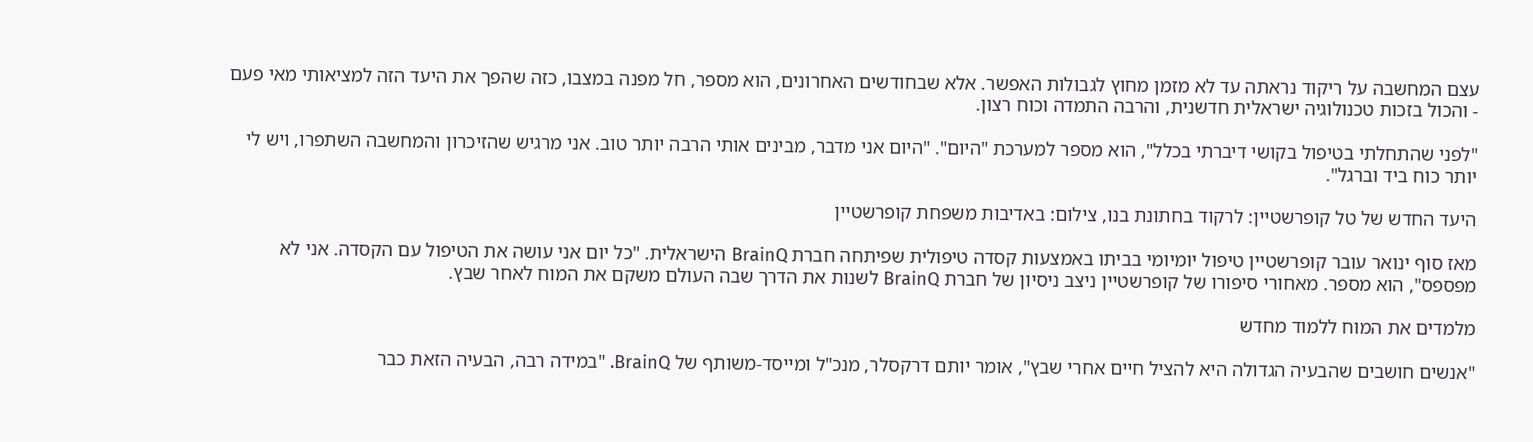עצם המחשבה על ריקוד נראתה עד לא מזמן מחוץ לגבולות האפשר. אלא שבחודשים האחרונים, הוא מספר, חל מפנה במצבו, כזה שהפך את היעד הזה למציאותי מאי פעם - והכול בזכות טכנולוגיה ישראלית חדשנית, והרבה התמדה וכוח רצון.

"לפני שהתחלתי בטיפול בקושי דיברתי בכלל", הוא מספר למערכת "היום". "היום אני מדבר, מבינים אותי הרבה יותר טוב. אני מרגיש שהזיכרון והמחשבה השתפרו, ויש לי יותר כוח ביד וברגל".

היעד החדש של טל קופרשטיין: לרקוד בחתונת בנו, צילום: באדיבות משפחת קופרשטיין

מאז סוף ינואר עובר קופרשטיין טיפול יומיומי בביתו באמצעות קסדה טיפולית שפיתחה חברת BrainQ הישראלית. "כל יום אני עושה את הטיפול עם הקסדה. אני לא מפספס", הוא מספר. מאחורי סיפורו של קופרשטיין ניצב ניסיון של חברת BrainQ לשנות את הדרך שבה העולם משקם את המוח לאחר שבץ.

מלמדים את המוח ללמוד מחדש

"אנשים חושבים שהבעיה הגדולה היא להציל חיים אחרי שבץ", אומר יותם דרקסלר, מנכ"ל ומייסד-משותף של BrainQ. "במידה רבה, הבעיה הזאת כבר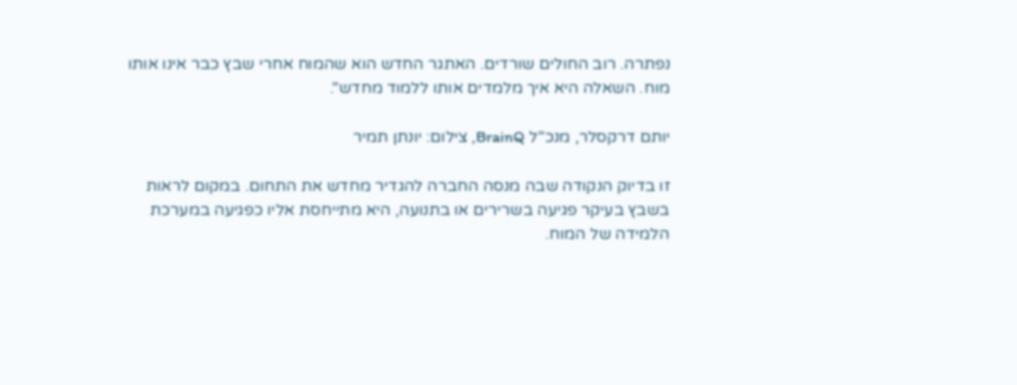נפתרה. רוב החולים שורדים. האתגר החדש הוא שהמוח אחרי שבץ כבר אינו אותו מוח. השאלה היא איך מלמדים אותו ללמוד מחדש".

יותם דרקסלר, מנכ"ל BrainQ, צילום: יונתן תמיר

זו בדיוק הנקודה שבה מנסה החברה להגדיר מחדש את התחום. במקום לראות בשבץ בעיקר פגיעה בשרירים או בתנועה, היא מתייחסת אליו כפגיעה במערכת הלמידה של המוח.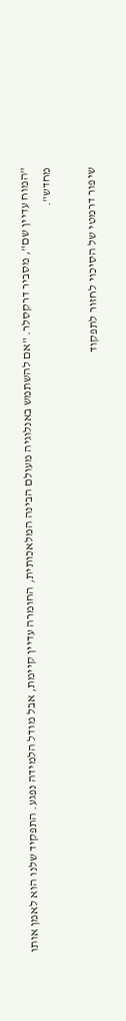"המוח עדיין שם", מסביר דרקסלר. "אם להשתמש באנלוגיה מעולם הבינה המלאכותית, החומרה עדיין קיימת, אבל מודל הלמידה נפגע. התפקיד שלנו הוא לאמן אותו מחדש".

שיפור דרמטי של הסיכוי לחזור לתפקוד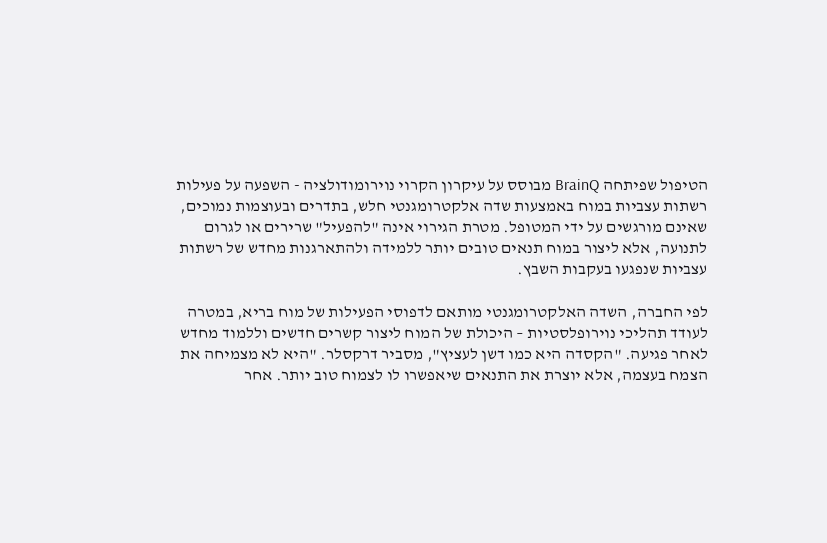הטיפול שפיתחה BrainQ מבוסס על עיקרון הקרוי נוירומודולציה - השפעה על פעילות רשתות עצביות במוח באמצעות שדה אלקטרומגנטי חלש, בתדרים ובעוצמות נמוכים, שאינם מורגשים על ידי המטופל. מטרת הגירוי אינה "להפעיל" שרירים או לגרום לתנועה, אלא ליצור במוח תנאים טובים יותר ללמידה ולהתארגנות מחדש של רשתות עצביות שנפגעו בעקבות השבץ.

לפי החברה, השדה האלקטרומגנטי מותאם לדפוסי הפעילות של מוח בריא, במטרה לעודד תהליכי נוירופלסטיות – היכולת של המוח ליצור קשרים חדשים וללמוד מחדש לאחר פגיעה. "הקסדה היא כמו דשן לעציץ", מסביר דרקסלר. "היא לא מצמיחה את הצמח בעצמה, אלא יוצרת את התנאים שיאפשרו לו לצמוח טוב יותר. אחר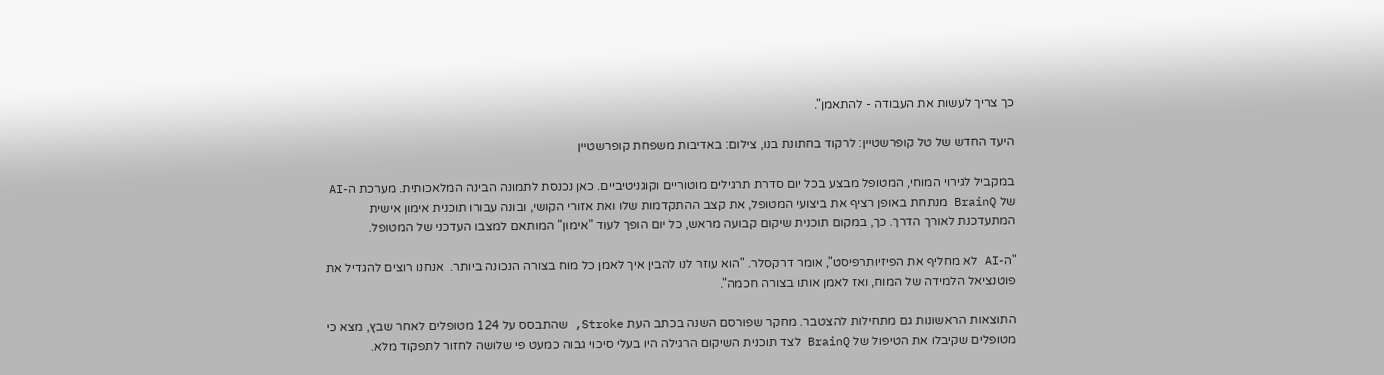כך צריך לעשות את העבודה - להתאמן".

היעד החדש של טל קופרשטיין: לרקוד בחתונת בנו, צילום: באדיבות משפחת קופרשטיין

במקביל לגירוי המוחי, המטופל מבצע בכל יום סדרת תרגילים מוטוריים וקוגניטיביים. כאן נכנסת לתמונה הבינה המלאכותית. מערכת ה-AI של BrainQ מנתחת באופן רציף את ביצועי המטופל, את קצב ההתקדמות שלו ואת אזורי הקושי, ובונה עבורו תוכנית אימון אישית המתעדכנת לאורך הדרך. כך, במקום תוכנית שיקום קבועה מראש, כל יום הופך לעוד "אימון" המותאם למצבו העדכני של המטופל.

"ה-AI לא מחליף את הפיזיותרפיסט", אומר דרקסלר. "הוא עוזר לנו להבין איך לאמן כל מוח בצורה הנכונה ביותר.  אנחנו רוצים להגדיל את פוטנציאל הלמידה של המוח, ואז לאמן אותו בצורה חכמה".

התוצאות הראשונות גם מתחילות להצטבר. מחקר שפורסם השנה בכתב העת Stroke, שהתבסס על 124 מטופלים לאחר שבץ, מצא כי מטופלים שקיבלו את הטיפול של BrainQ לצד תוכנית השיקום הרגילה היו בעלי סיכוי גבוה כמעט פי שלושה לחזור לתפקוד מלא.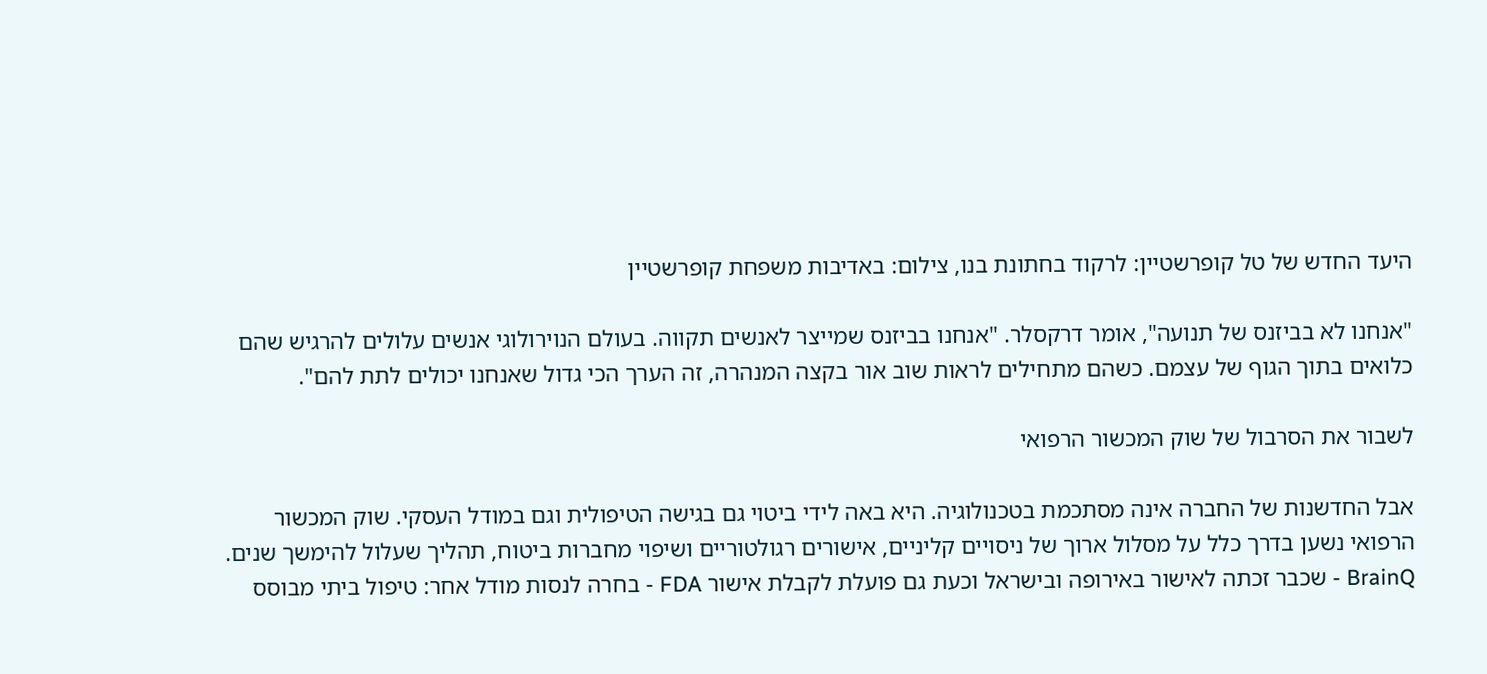היעד החדש של טל קופרשטיין: לרקוד בחתונת בנו, צילום: באדיבות משפחת קופרשטיין

"אנחנו לא בביזנס של תנועה", אומר דרקסלר. "אנחנו בביזנס שמייצר לאנשים תקווה. בעולם הנוירולוגי אנשים עלולים להרגיש שהם כלואים בתוך הגוף של עצמם. כשהם מתחילים לראות שוב אור בקצה המנהרה, זה הערך הכי גדול שאנחנו יכולים לתת להם".

לשבור את הסרבול של שוק המכשור הרפואי

אבל החדשנות של החברה אינה מסתכמת בטכנולוגיה. היא באה לידי ביטוי גם בגישה הטיפולית וגם במודל העסקי. שוק המכשור הרפואי נשען בדרך כלל על מסלול ארוך של ניסויים קליניים, אישורים רגולטוריים ושיפוי מחברות ביטוח, תהליך שעלול להימשך שנים. BrainQ - שכבר זכתה לאישור באירופה ובישראל וכעת גם פועלת לקבלת אישור FDA - בחרה לנסות מודל אחר: טיפול ביתי מבוסס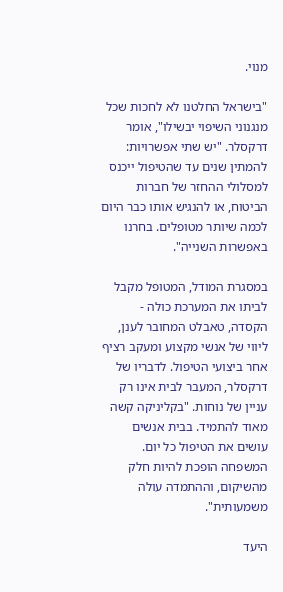מנוי.

"בישראל החלטנו לא לחכות שכל מנגנוני השיפוי יבשילו", אומר דרקסלר. "יש שתי אפשרויות: להמתין שנים עד שהטיפול ייכנס למסלולי ההחזר של חברות הביטוח, או להנגיש אותו כבר היום לכמה שיותר מטופלים. בחרנו באפשרות השנייה".

במסגרת המודל, המטופל מקבל לביתו את המערכת כולה - הקסדה, טאבלט המחובר לענן, ליווי של אנשי מקצוע ומעקב רציף אחר ביצועי הטיפול. לדבריו של דרקסלר, המעבר לבית אינו רק עניין של נוחות. "בקליניקה קשה מאוד להתמיד. בבית אנשים עושים את הטיפול כל יום. המשפחה הופכת להיות חלק מהשיקום, וההתמדה עולה משמעותית".

היעד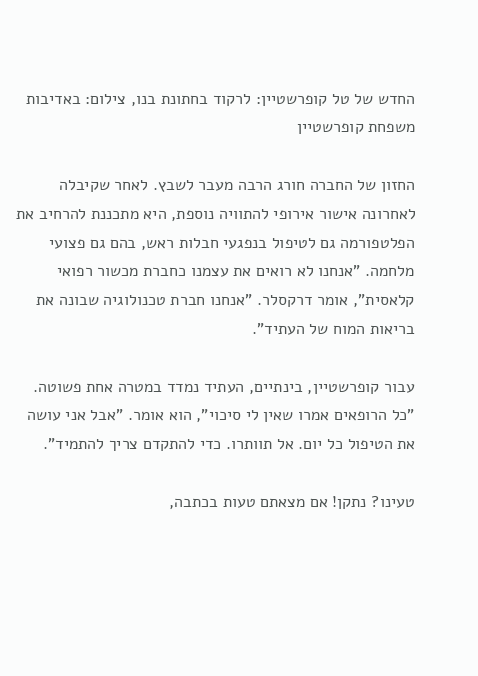החדש של טל קופרשטיין: לרקוד בחתונת בנו, צילום: באדיבות משפחת קופרשטיין

החזון של החברה חורג הרבה מעבר לשבץ. לאחר שקיבלה לאחרונה אישור אירופי להתוויה נוספת, היא מתכננת להרחיב את הפלטפורמה גם לטיפול בנפגעי חבלות ראש, בהם גם פצועי מלחמה. "אנחנו לא רואים את עצמנו כחברת מכשור רפואי קלאסית", אומר דרקסלר. "אנחנו חברת טכנולוגיה שבונה את בריאות המוח של העתיד".

עבור קופרשטיין, בינתיים, העתיד נמדד במטרה אחת פשוטה. "כל הרופאים אמרו שאין לי סיכוי", הוא אומר. "אבל אני עושה את הטיפול כל יום. אל תוותרו. כדי להתקדם צריך להתמיד".

טעינו? נתקן! אם מצאתם טעות בכתבה,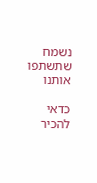נשמח שתשתפו אותנו

כדאי להכיר